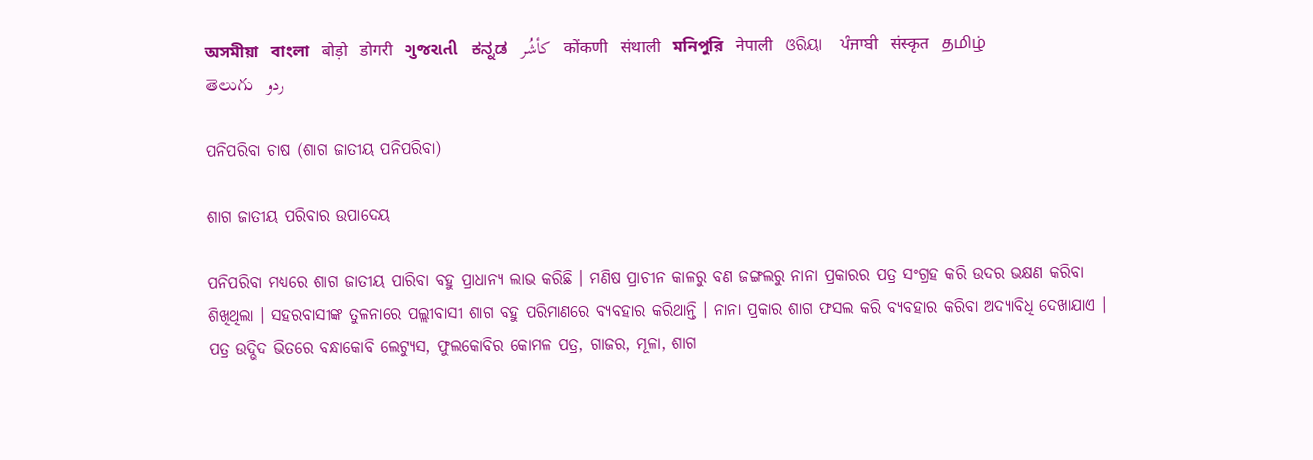অসমীয়া   বাংলা   बोड़ो   डोगरी   ગુજરાતી   ಕನ್ನಡ   كأشُر   कोंकणी   संथाली   মনিপুরি   नेपाली   ଓରିୟା   ਪੰਜਾਬੀ   संस्कृत   தமிழ்  తెలుగు   ردو

ପନିପରିବା ଚାଷ (ଶାଗ ଜାତୀୟ ପନିପରିବା)

ଶାଗ ଜାତୀୟ ପରିବାର ଉପାଦେୟ

ପନିପରିବା ମଧ୍ୟରେ ଶାଗ ଜାତୀୟ ପାରିବା ବହୁ ପ୍ରାଧାନ୍ୟ ଲାଭ କରିଛି । ମଣିଷ ପ୍ରାଚୀନ କାଳରୁ ବଣ ଜଙ୍ଗଲରୁ ନାନା ପ୍ରକାରର ପତ୍ର ସଂଗ୍ରହ କରି ଉଦର ଭକ୍ଷଣ କରିବା ଶିଖିଥିଲା । ସହରବାସୀଙ୍କ ତୁଳନାରେ ପଲ୍ଲୀବାସୀ ଶାଗ ବହୁ ପରିମାଣରେ ବ୍ୟବହାର କରିଥାନ୍ତି । ନାନା ପ୍ରକାର ଶାଗ ଫସଲ କରି ବ୍ୟବହାର କରିବା ଅଦ୍ୟାବିଧି ଦେଖାଯାଏ । ପତ୍ର ଉଦ୍ଭିଦ ଭିତରେ ବନ୍ଧାକୋବି ଲେଟ୍ୟୁସ, ଫୁଲକୋବିର କୋମଳ ପତ୍ର, ଗାଜର, ମୂଳା, ଶାଗ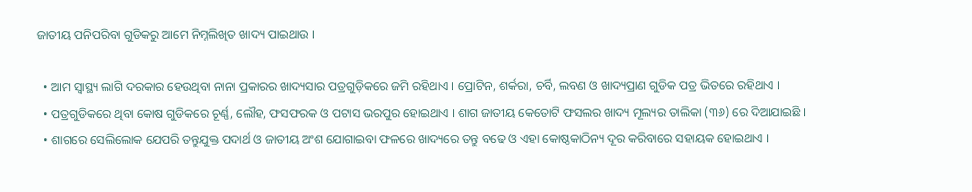ଜାତୀୟ ପନିପରିବା ଗୁଡିକରୁ ଆମେ ନିମ୍ନଲିଖିତ ଖାଦ୍ୟ ପାଇଥାଉ ।

  • ଆମ ସ୍ୱାସ୍ଥ୍ୟ ଲାଗି ଦରକାର ହେଉଥିବା ନାନା ପ୍ରକାରର ଖାଦ୍ୟସାର ପତ୍ରଗୁଡ଼ିକରେ ଜମି ରହିଥାଏ । ପ୍ରୋଟିନ, ଶର୍କରା, ଚର୍ବି, ଲବଣ ଓ ଖାଦ୍ୟପ୍ରାଣ ଗୁଡିକ ପତ୍ର ଭିତରେ ରହିଥାଏ ।
  • ପତ୍ରଗୁଡିକରେ ଥିବା କୋଷ ଗୁଡିକରେ ଚୂର୍ଣ୍ଣ, ଲୌହ, ଫସଫରକ ଓ ପଟାସ ଭରପୁର ହୋଇଥାଏ । ଶାଗ ଜାତୀୟ କେତୋଟି ଫସଲର ଖାଦ୍ୟ ମୂଲ୍ୟର ତାଲିକା (୩୬) ରେ ଦିଆଯାଇଛି ।
  • ଶାଗରେ ସେଲିଲୋକ ଯେପରି ତନ୍ତୁଯୁକ୍ତ ପଦାର୍ଥ ଓ ଜାତୀୟ ଅଂଶ ଯୋଗାଇବା ଫଳରେ ଖାଦ୍ୟରେ ତନ୍ତୁ ବଢେ ଓ ଏହା କୋଷ୍ଠକାଠିନ୍ୟ ଦୂର କରିବାରେ ସହାୟକ ହୋଇଥାଏ ।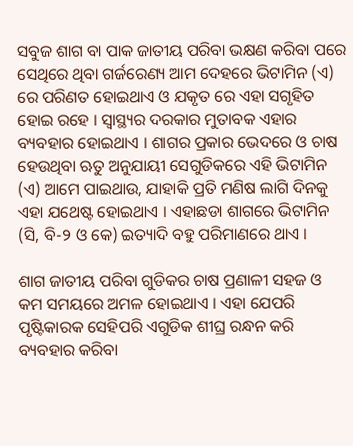ସବୁଜ ଶାଗ ବା ପାକ ଜାତୀୟ ପରିବା ଭକ୍ଷଣ କରିବା ପରେ ସେଥିରେ ଥିବା ଗର୍ଜରେଣ୍ୟ ଆମ ଦେହରେ ଭିଟାମିନ (ଏ) ରେ ପରିଣତ ହୋଇଥାଏ ଓ ଯକୃତ ରେ ଏହା ସଗୃହିତ ହୋଇ ରହେ । ସ୍ଵାସ୍ଥ୍ୟର ଦରକାର ମୁତାବକ ଏହାର ବ୍ୟବହାର ହୋଇଥାଏ । ଶାଗର ପ୍ରକାର ଭେଦରେ ଓ ଚାଷ ହେଉଥିବା ଋତୁ ଅନୁଯାୟୀ ସେଗୁଡିକରେ ଏହି ଭିଟାମିନ (ଏ) ଆମେ ପାଇଥାଉ, ଯାହାକି ପ୍ରତି ମଣିଷ ଲାଗି ଦିନକୁ ଏହା ଯଥେଷ୍ଟ ହୋଇଥାଏ । ଏହାଛଡା ଶାଗରେ ଭିଟାମିନ (ସି, ବି-୨ ଓ କେ) ଇତ୍ୟାଦି ବହୁ ପରିମାଣରେ ଥାଏ ।

ଶାଗ ଜାତୀୟ ପରିବା ଗୁଡିକର ଚାଷ ପ୍ରଣାଳୀ ସହଜ ଓ କମ ସମୟରେ ଅମଳ ହୋଇଥାଏ । ଏହା ଯେପରି ପୃଷ୍ଟିକାରକ ସେହିପରି ଏଗୁଡିକ ଶୀଘ୍ର ରନ୍ଧନ କରି ବ୍ୟବହାର କରିବା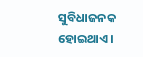ସୁବିଧାଜନକ ହୋଇଥାଏ ।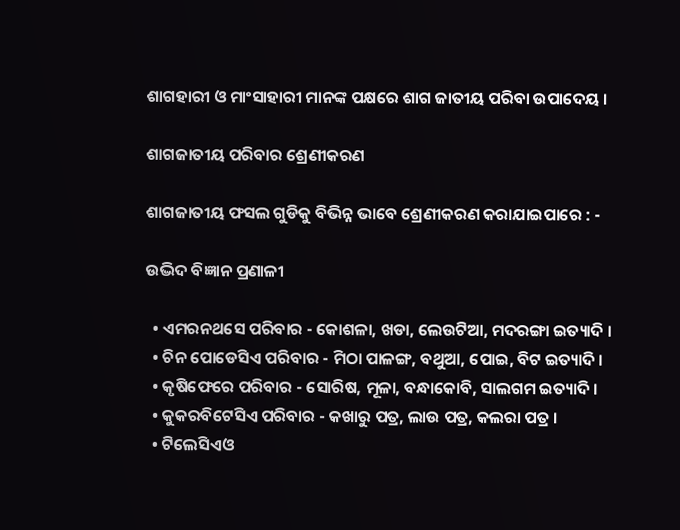ଶାଗହାରୀ ଓ ମାଂସାହାରୀ ମାନଙ୍କ ପକ୍ଷରେ ଶାଗ ଜାତୀୟ ପରିବା ଉପାଦେୟ ।

ଶାଗଜାତୀୟ ପରିବାର ଶ୍ରେଣୀକରଣ

ଶାଗଜାତୀୟ ଫସଲ ଗୁଡିକୁ ବିଭିନ୍ନ ଭାବେ ଶ୍ରେଣୀକରଣ କରାଯାଇପାରେ : -

ଉଦ୍ଭିଦ ବିଜ୍ଞାନ ପ୍ରଣାଳୀ

  • ଏମରନଥସେ ପରିବାର - କୋଶଳା, ଖଡା, ଲେଉଟିଆ, ମଦରଙ୍ଗା ଇତ୍ୟାଦି ।
  • ଚିନ ପୋଡେସିଏ ପରିବାର - ମିଠା ପାଳଙ୍ଗ, ବଥୁଆ, ପୋଇ, ବିଟ ଇତ୍ୟାଦି ।
  • କୃଷିଫେରେ ପରିବାର - ସୋରିଷ, ମୂଳା, ବନ୍ଧାକୋବି, ସାଲଗମ ଇତ୍ୟାଦି ।
  • କୁକରବିଟେସିଏ ପରିବାର - କଖାରୁ ପତ୍ର, ଲାଉ ପତ୍ର, କଲରା ପତ୍ର ।
  • ଟିଲେସିଏଓ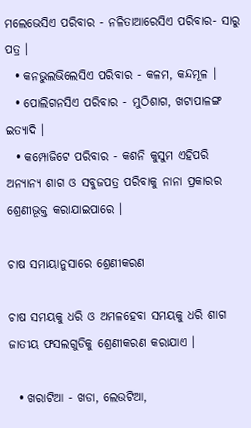ମଲେଭେସିଏ ପରିବାର - ନଳିତାଆରେସିଏ ପରିବାର- ସାରୁ ପତ୍ର ।
  • କନଭୁଲଭିଲେସିଏ ପରିବାର - କଳମ, କନ୍ଦମୂଳ ।
  • ପୋଲିଗନସିଏ ପରିବାର - ମୁଠିଶାଗ, ଖଟାପାଳଙ୍ଗ ଇତ୍ୟାଦି ।
  • କମ୍ପୋଜିଟେ ପରିବାର - କଶନି କୁସୁମ ଏହିପରି ଅନ୍ୟାନ୍ୟ ଶାଗ ଓ ସବୁଜପତ୍ର ପରିବାକୁ ନାନା ପ୍ରକାରର ଶ୍ରେଣୀଭୂକ୍ତ କରାଯାଇପାରେ ।

ଚାଷ ସମାୟାନୁସାରେ ଶ୍ରେଣୀକରଣ

ଚାଷ ସମୟକୁ ଧରି ଓ ଅମଳହେବା ସମୟକୁ ଧରି ଶାଗ ଜାତୀୟ ଫସଲଗୁଡିକୁ ଶ୍ରେଣୀକରଣ କରାଯାଏ ।

  • ଖରାଟିଆ - ଖଡା, ଲେଉଟିଆ,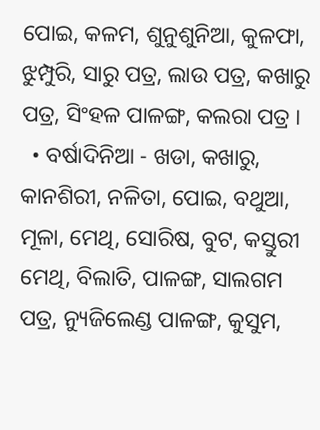ପୋଇ, କଳମ, ଶୁନୁଶୁନିଆ, କୁଳଫା, ଝୁମ୍ପୁରି, ସାରୁ ପତ୍ର, ଲାଉ ପତ୍ର, କଖାରୁ ପତ୍ର, ସିଂହଳ ପାଳଙ୍ଗ, କଲରା ପତ୍ର ।
  • ବର୍ଷାଦିନିଆ - ଖଡା, କଖାରୁ, କାନଶିରୀ, ନଳିତା, ପୋଇ, ବଥୁଆ, ମୂଳା, ମେଥି, ସୋରିଷ, ବୁଟ, କସ୍ତୁରୀ ମେଥି, ବିଲାତି, ପାଳଙ୍ଗ, ସାଲଗମ ପତ୍ର, ନ୍ୟୁଜିଲେଣ୍ଡ ପାଳଙ୍ଗ, କୁସୁମ,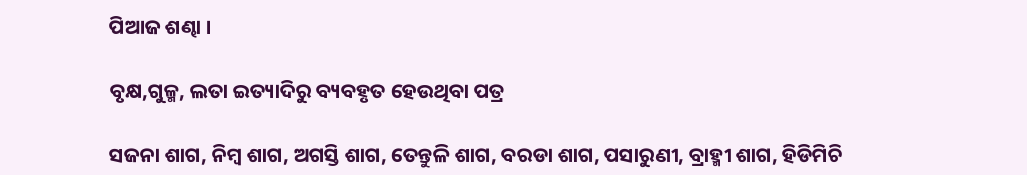ପିଆଜ ଶଣ୍ଢା ।

ବୃକ୍ଷ,ଗୁଳ୍ମ, ଲତା ଇତ୍ୟାଦିରୁ ବ୍ୟବହୃତ ହେଉଥିବା ପତ୍ର

ସଜନା ଶାଗ, ନିମ୍ବ ଶାଗ, ଅଗସ୍ତି ଶାଗ, ତେନ୍ତୁଳି ଶାଗ, ବରଡା ଶାଗ, ପସାରୁଣୀ, ବ୍ରାହ୍ମୀ ଶାଗ, ହିଡିମିଚି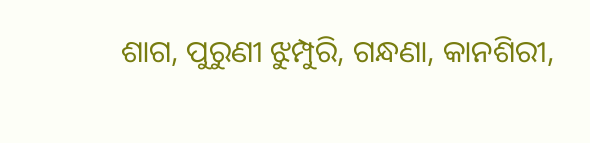ଶାଗ, ପୁରୁଣୀ ଝୁମ୍ପୁରି, ଗନ୍ଧଣା, କାନଶିରୀ,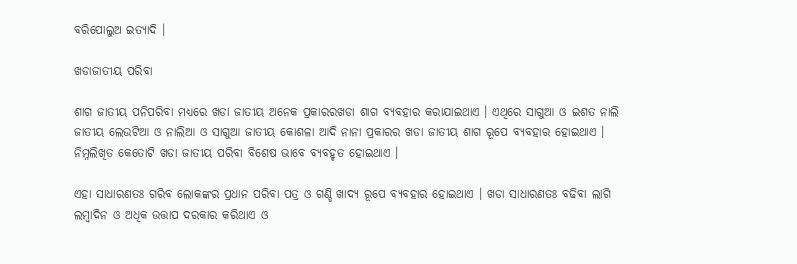ବରିପୋଲୁଅ ଇତ୍ୟାଦି ।

ଖଡାଜାତୀୟ ପରିବା

ଶାଗ ଜାତୀୟ ପନିପରିବା ମଧ୍ୟରେ ଖଡା ଜାତୀୟ ଅନେକ ପ୍ରକାରରଖଡା ଶାଗ ବ୍ୟବହାର କରାଯାଇଥାଏ । ଏଥିରେ ସାଗୁଆ ଓ ଇଶତ ନାଲି ଜାତୀୟ ଲେଉଟିଆ ଓ ନାଲିଆ ଓ ସାଗୁଆ ଜାତୀୟ କୋଶଳା ଆଦି ନାନା ପ୍ରକାରର ଖଡା ଜାତୀୟ ଶାଗ ରୂପେ ବ୍ୟବହାର ହୋଇଥାଏ । ନିମ୍ନଲିଖିତ କେତୋଟି ଖଡା ଜାତୀୟ ପରିବା ବିଶେଷ ଭାବେ ବ୍ୟବହୃତ ହୋଇଥାଏ ।

ଏହା ସାଧାରଣତଃ ଗରିବ ଲୋକଙ୍କର ପ୍ରଧାନ ପରିବା ପତ୍ର ଓ ଗଣ୍ଡି ଖାଦ୍ୟ ରୂପେ ବ୍ୟବହାର ହୋଇଥାଏ । ଖଡା ସାଧାରଣତଃ ବଢିବା ଲାଗି ଲମ୍ବାଦିନ ଓ ଅଧିକ ଉତ୍ତାପ ଦରକାର କରିଥାଏ ଓ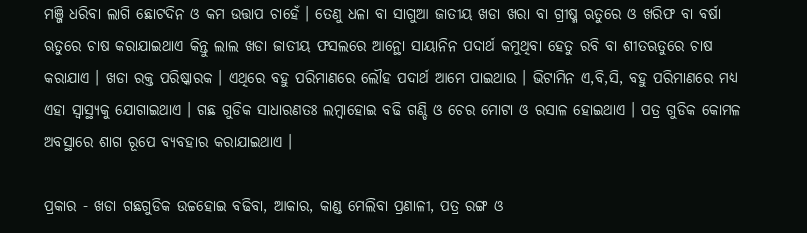ମଞ୍ଜି ଧରିବା ଲାଗି ଛୋଟଦିନ ଓ କମ ଉତ୍ତାପ ଚାହେଁ । ତେଣୁ ଧଳା ବା ସାଗୁଆ ଜାତୀୟ ଖଡା ଖରା ବା ଗ୍ରୀଷ୍ମ ଋତୁରେ ଓ ଖରିଫ ବା ବର୍ଷା ଋତୁରେ ଚାଷ କରାଯାଇଥାଏ କିନ୍ତୁ ଲାଲ ଖଡା ଜାତୀୟ ଫସଲରେ ଆନ୍ଥୋ ସାୟାନିନ ପଦାର୍ଥ କମୁଥିବା ହେତୁ ରବି ବା ଶୀତଋତୁରେ ଚାଷ କରାଯାଏ । ଖଡା ରକ୍ତ ପରିଷ୍କାରକ । ଏଥିରେ ବହୁ ପରିମାଣରେ ଲୌହ ପଦାର୍ଥ ଆମେ ପାଇଥାଉ । ଭିଟାମିନ ଏ,ବି,ସି, ବହୁ ପରିମାଣରେ ମଧ୍ୟ ଏହା ସ୍ୱାସ୍ଥ୍ୟକୁ ଯୋଗାଇଥାଏ । ଗଛ ଗୁଡିକ ସାଧାରଣତଃ ଲମ୍ବାହୋଇ ବଢି ଗଣ୍ଡି ଓ ଚେର ମୋଟା ଓ ରସାଳ ହୋଇଥାଏ । ପତ୍ର ଗୁଡିକ କୋମଳ ଅବସ୍ଥାରେ ଶାଗ ରୂପେ ବ୍ୟବହାର କରାଯାଇଥାଏ ।

ପ୍ରକାର - ଖଡା ଗଛଗୁଡିକ ଉଚ୍ଚହୋଇ ବଢିବା, ଆକାର, କାଣ୍ଡ ମେଲିବା ପ୍ରଣାଳୀ, ପତ୍ର ରଙ୍ଗ ଓ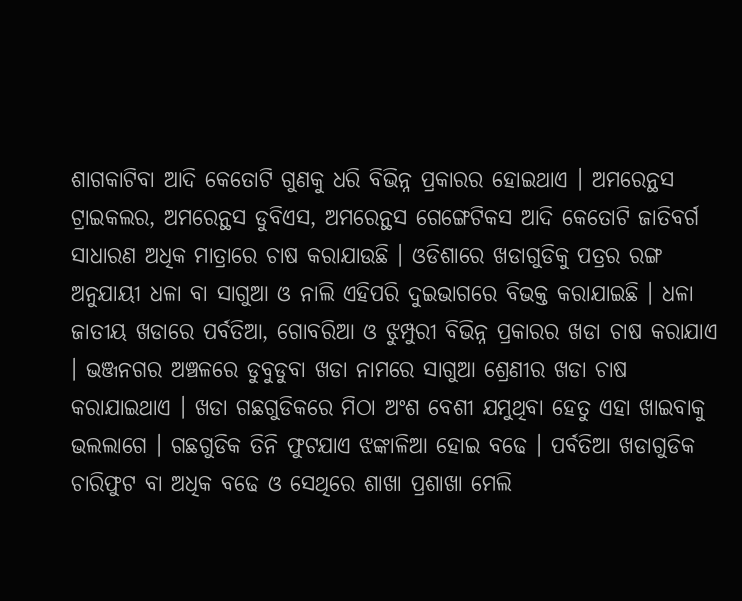ଶାଗକାଟିବା ଆଦି କେତୋଟି ଗୁଣକୁ ଧରି ବିଭିନ୍ନ ପ୍ରକାରର ହୋଇଥାଏ । ଅମରେନ୍ଥସ ଟ୍ରାଇକଲର, ଅମରେନ୍ଥସ ଡୁବିଏସ, ଅମରେନ୍ଥସ ଗେଙ୍ଗେଟିକସ ଆଦି କେତୋଟି ଜାତିବର୍ଗ ସାଧାରଣ ଅଧିକ ମାତ୍ରାରେ ଚାଷ କରାଯାଉଛି । ଓଡିଶାରେ ଖଡାଗୁଡିକୁ ପତ୍ରର ରଙ୍ଗ ଅନୁଯାୟୀ ଧଳା ବା ସାଗୁଆ ଓ ନାଲି ଏହିପରି ଦୁଇଭାଗରେ ବିଭକ୍ତ କରାଯାଇଛି । ଧଳା ଜାତୀୟ ଖଡାରେ ପର୍ବତିଆ, ଗୋବରିଆ ଓ ଝୁମ୍ପୁରୀ ବିଭିନ୍ନ ପ୍ରକାରର ଖଡା ଚାଷ କରାଯାଏ । ଭଞ୍ଜନଗର ଅଞ୍ଚଳରେ ଡୁବୁଡୁବା ଖଡା ନାମରେ ସାଗୁଆ ଶ୍ରେଣୀର ଖଡା ଚାଷ କରାଯାଇଥାଏ । ଖଡା ଗଛଗୁଡିକରେ ମିଠା ଅଂଶ ବେଶୀ ଯମୁଥିବା ହେତୁ ଏହା ଖାଇବାକୁ ଭଲଲାଗେ । ଗଛଗୁଡିକ ତିନି ଫୁଟଯାଏ ଝଙ୍କାଳିଆ ହୋଇ ବଢେ । ପର୍ବତିଆ ଖଡାଗୁଡିକ ଚାରିଫୁଟ ବା ଅଧିକ ବଢେ ଓ ସେଥିରେ ଶାଖା ପ୍ରଶାଖା ମେଲି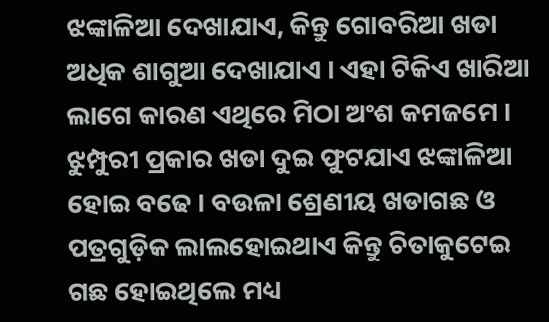ଝଙ୍କାଳିଆ ଦେଖାଯାଏ, କିନ୍ତୁ ଗୋବରିଆ ଖଡା ଅଧିକ ଶାଗୁଆ ଦେଖାଯାଏ । ଏହା ଟିକିଏ ଖାରିଆ ଲାଗେ କାରଣ ଏଥିରେ ମିଠା ଅଂଶ କମଜମେ । ଝୁମ୍ପୁରୀ ପ୍ରକାର ଖଡା ଦୁଇ ଫୁଟଯାଏ ଝଙ୍କାଳିଆ ହୋଇ ବଢେ । ବଉଳା ଶ୍ରେଣୀୟ ଖଡାଗଛ ଓ ପତ୍ରଗୁଡ଼ିକ ଲାଲହୋଇଥାଏ କିନ୍ତୁ ଚିତାକୁଟେଇ ଗଛ ହୋଇଥିଲେ ମଧ୍ୟ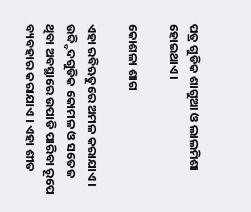ପତ୍ର ଗୁଡିକ ଶାଗୁଆ ଓ ଲାଲମିଶା ହୋଇଥାଏ ।

କୋଶଳା ଶାଗ

ଏହା ରବିଋତୁରେ ଅମଳ କରାଯାଏ । ଉବ୍ଦ୍ଦିଦଗୁଡିକ କୋମଳ ଓ ସତେଜ ଥିବା ଅବସ୍ଥାରେ ଉପାଡି ପାରିବା ରୂପେ ବ୍ୟବହାର କରାଯାଏ । ଏହା ଶୀତ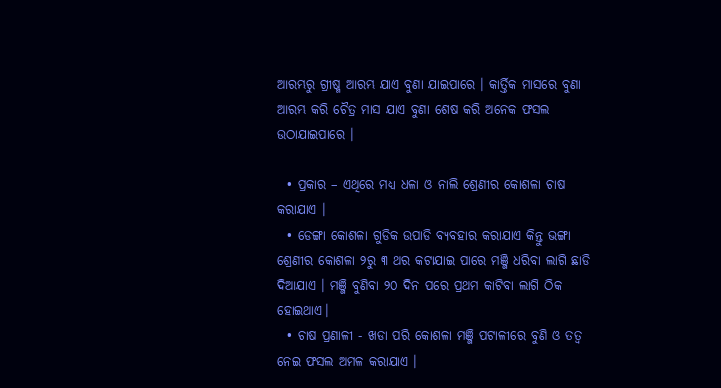ଆରମ୍ଭରୁ ଗ୍ରୀଷ୍ମ ଆରମ୍ଭ ଯାଏ ବୁଣା ଯାଇପାରେ । କାର୍ତ୍ତିକ ମାସରେ ବୁଣା ଆରମ୍ଭ କରି ଚୈତ୍ର ମାସ ଯାଏ ବୁଣା ଶେଷ କରି ଅନେକ ଫସଲ ଉଠାଯାଇପାରେ ।

  • ପ୍ରକାର – ଏଥିରେ ମଧ୍ୟ ଧଳା ଓ ନାଲି ଶ୍ରେଣୀର କୋଶଳା ଚାଷ କରାଯାଏ ।
  • ଡେଙ୍ଗା କୋଶଳା ଗୁଡିକ ଉପାଡି ବ୍ୟବହାର କରାଯାଏ କିନ୍ତୁ ଭଙ୍ଗା ଶ୍ରେଣୀର କୋଶଳା ୨ରୁ ୩ ଥର କଟାଯାଇ ପାରେ ମଞ୍ଜି ଧରିବା ଲାଗି ଛାଡି ଦିଆଯାଏ । ମଞ୍ଜି ବୁଣିବା ୨୦ ଦିନ ପରେ ପ୍ରଥମ କାଟିବା ଲାଗି ଠିକ ହୋଇଥାଏ।
  • ଚାଷ ପ୍ରଣାଳୀ - ଖଡା ପରି କୋଶଳା ମଞ୍ଜି ପଟାଳୀରେ ବୁଣି ଓ ତତ୍ଵ ନେଇ ଫସଲ ଅମଳ କରାଯାଏ ।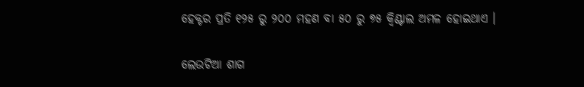ହେକ୍ଟର ପ୍ରତି ୧୨୫ ରୁ ୨୦୦ ମହଣ ବା ୫୦ ରୁ ୭୫ କ୍ଵିଣ୍ଟାଲ ଅମଳ ହୋଇଥାଏ ।

ଲେଉଟିଆ ଶାଗ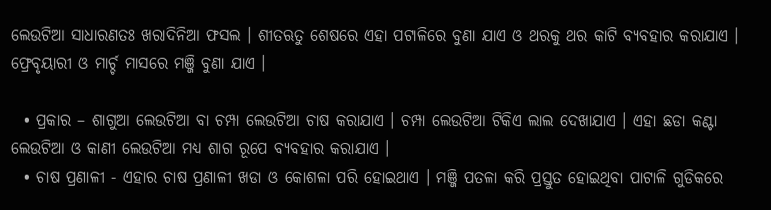ଲେଉଟିଆ ସାଧାରଣତଃ ଖରାଦିନିଆ ଫସଲ । ଶୀତଋତୁ ଶେଷରେ ଏହା ପଟାଳିରେ ବୁଣା ଯାଏ ଓ ଥରକୁ ଥର କାଟି ବ୍ୟବହାର କରାଯାଏ । ଫ୍ରେବୃୟାରୀ ଓ ମାର୍ଚ୍ଚ ମାସରେ ମଞ୍ଜି ବୁଣା ଯାଏ ।

  • ପ୍ରକାର – ଶାଗୁଆ ଲେଉଟିଆ ବା ଚମ୍ପା ଲେଉଟିଆ ଚାଷ କରାଯାଏ । ଚମ୍ପା ଲେଉଟିଆ ଟିକିଏ ଲାଲ ଦେଖାଯାଏ । ଏହା ଛଡା କଣ୍ଟା ଲେଉଟିଆ ଓ କାଣୀ ଲେଉଟିଆ ମଧ୍ୟ ଶାଗ ରୂପେ ବ୍ୟବହାର କରାଯାଏ ।
  • ଚାଷ ପ୍ରଣାଳୀ - ଏହାର ଚାଷ ପ୍ରଣାଳୀ ଖଡା ଓ କୋଶଳା ପରି ହୋଇଥାଏ । ମଞ୍ଜି ପତଳା କରି ପ୍ରସ୍ତୁତ ହୋଇଥିବା ପାଟାଳି ଗୁଡିକରେ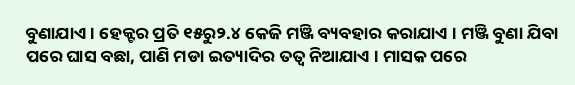ବୁଣାଯାଏ । ହେକ୍ଟର ପ୍ରତି ୧୫ରୁ୨.୪ କେଜି ମଞ୍ଜି ବ୍ୟବହାର କରାଯାଏ । ମଞ୍ଜି ବୁଣା ଯିବା ପରେ ଘାସ ବଛା, ପାଣି ମଡା ଇତ୍ୟାଦିର ତତ୍ଵ ନିଆଯାଏ । ମାସକ ପରେ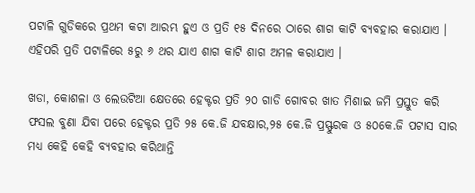ପଟାଳି ଗୁଡିକରେ ପ୍ରଥମ କଟା ଆରମ୍ଭ ହୁଏ ଓ ପ୍ରତି ୧୫ ଦିନରେ ଠାରେ ଶାଗ କାଟି ବ୍ୟବହାର କରାଯାଏ । ଏହିପରି ପ୍ରତି ପଟାଳିରେ ୫ରୁ ୬ ଥର ଯାଏ ଶାଗ କାଟି ଶାଗ ଅମଳ କରାଯାଏ ।

ଖଡା, କୋଶଳା ଓ ଲେଉଟିଆ କ୍ଷେତରେ ହେକ୍ଟର ପ୍ରତି ୨୦ ଗାଡି ଗୋବର ଖାତ ମିଶାଇ ଜମି ପ୍ରସ୍ତୁତ କରି ଫସଲ ବୁଣା ଯିବା ପରେ ହେକ୍ଟର ପ୍ରତି ୨୫ କେ.ଜି ଯବକ୍ଷାର,୨୫ କେ.ଜି ପ୍ରସ୍ଫୁରକ ଓ ୫୦କେ.ଜି ପଟାସ ସାର ମଧ୍ୟ କେହି କେହି ବ୍ୟବହାର କରିଥାନ୍ତି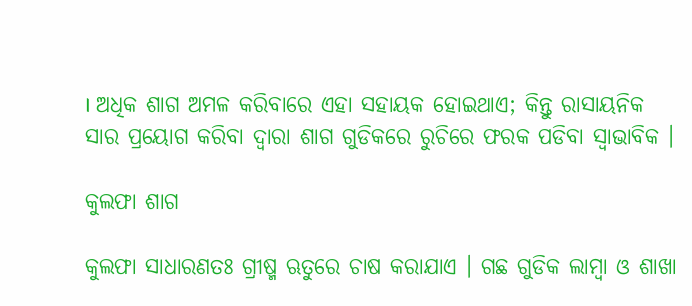। ଅଧିକ ଶାଗ ଅମଳ କରିବାରେ ଏହା ସହାୟକ ହୋଇଥାଏ; କିନ୍ତୁ ରାସାୟନିକ ସାର ପ୍ରୟୋଗ କରିବା ଦ୍ଵାରା ଶାଗ ଗୁଡିକରେ ରୁଚିରେ ଫରକ ପଡିବା ସ୍ଵାଭାବିକ ।

କୁଲଫା ଶାଗ

କୁଲଫା ସାଧାରଣତଃ ଗ୍ରୀଷ୍ମ ଋତୁରେ ଚାଷ କରାଯାଏ । ଗଛ ଗୁଡିକ ଲାମ୍ବା ଓ ଶାଖା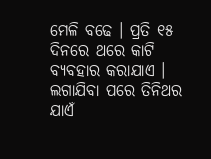ମେଳି ବଢେ । ପ୍ରତି ୧୫ ଦିନରେ ଥରେ କାଟି ବ୍ୟବହାର କରାଯାଏ । ଲଗାଯିବା ପରେ ତିନିଥର ଯାଏଁ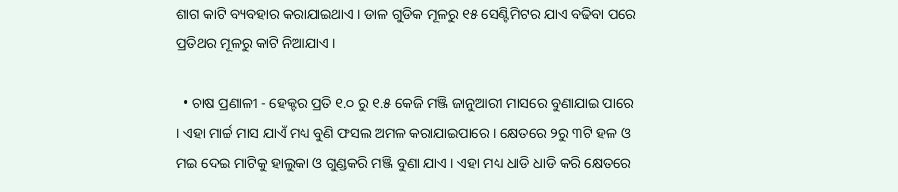ଶାଗ କାଟି ବ୍ୟବହାର କରାଯାଇଥାଏ । ଡାଳ ଗୁଡିକ ମୂଳରୁ ୧୫ ସେଣ୍ଟିମିଟର ଯାଏ ବଢିବା ପରେ ପ୍ରତିଥର ମୂଳରୁ କାଟି ନିଆଯାଏ ।

  • ଚାଷ ପ୍ରଣାଳୀ - ହେକ୍ଟର ପ୍ରତି ୧.୦ ରୁ ୧.୫ କେଜି ମଞ୍ଜି ଜାନୁଆରୀ ମାସରେ ବୁଣାଯାଇ ପାରେ । ଏହା ମାର୍ଚ୍ଚ ମାସ ଯାଏଁ ମଧ୍ୟ ବୁଣି ଫସଲ ଅମଳ କରାଯାଇପାରେ । କ୍ଷେତରେ ୨ରୁ ୩ଟି ହଳ ଓ ମଇ ଦେଇ ମାଟିକୁ ହାଲୁକା ଓ ଗୁଣ୍ଡକରି ମଞ୍ଜି ବୁଣା ଯାଏ । ଏହା ମଧ୍ୟ ଧାଡି ଧାଡି କରି କ୍ଷେତରେ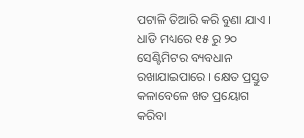ପଟାଳି ତିଆରି କରି ବୁଣା ଯାଏ । ଧାଡି ମଧ୍ୟରେ ୧୫ ରୁ ୨୦ ସେଣ୍ଟିମିଟର ବ୍ୟବଧାନ ରଖାଯାଇପାରେ । କ୍ଷେତ ପ୍ରସ୍ତୁତ କଳାବେଳେ ଖତ ପ୍ରୟୋଗ କରିବା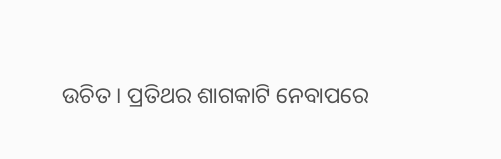ଉଚିତ । ପ୍ରତିଥର ଶାଗକାଟି ନେବାପରେ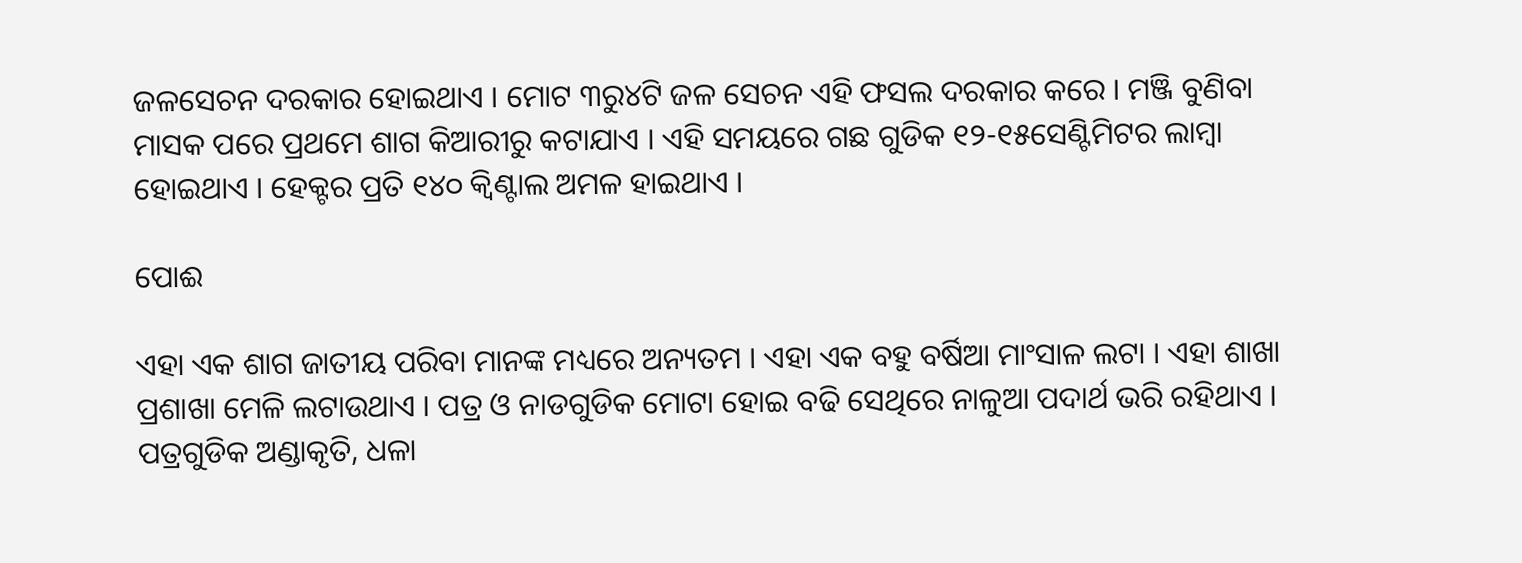ଜଳସେଚନ ଦରକାର ହୋଇଥାଏ । ମୋଟ ୩ରୁ୪ଟି ଜଳ ସେଚନ ଏହି ଫସଲ ଦରକାର କରେ । ମଞ୍ଜି ବୁଣିବା ମାସକ ପରେ ପ୍ରଥମେ ଶାଗ କିଆରୀରୁ କଟାଯାଏ । ଏହି ସମୟରେ ଗଛ ଗୁଡିକ ୧୨-୧୫ସେଣ୍ଟିମିଟର ଲାମ୍ବା ହୋଇଥାଏ । ହେକ୍ଟର ପ୍ରତି ୧୪୦ କ୍ଵିଣ୍ଟାଲ ଅମଳ ହାଇଥାଏ ।

ପୋଈ

ଏହା ଏକ ଶାଗ ଜାତୀୟ ପରିବା ମାନଙ୍କ ମଧ୍ୟରେ ଅନ୍ୟତମ । ଏହା ଏକ ବହୁ ବର୍ଷିଆ ମାଂସାଳ ଲଟା । ଏହା ଶାଖା ପ୍ରଶାଖା ମେଳି ଲଟାଉଥାଏ । ପତ୍ର ଓ ନାଡଗୁଡିକ ମୋଟା ହୋଇ ବଢି ସେଥିରେ ନାଳୁଆ ପଦାର୍ଥ ଭରି ରହିଥାଏ । ପତ୍ରଗୁଡିକ ଅଣ୍ଡାକୃତି, ଧଳା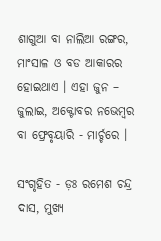ଶାଗୁଆ ବା ନାଲିଆ ରଙ୍ଗର, ମାଂସାଳ ଓ ବଡ ଆକାରର ହୋଇଥାଏ । ଏହା ଜୁନ – ଜୁଲାଇ, ଅକ୍ଟୋବର ନଭେମ୍ବର ବା ଫ୍ରେବୃୟାରି - ମାର୍ଚ୍ଚରେ ।

ସଂଗୃହିତ - ଡ଼ଃ ରମେଶ ଚନ୍ଦ୍ର ଦାସ, ମୁଖ୍ୟ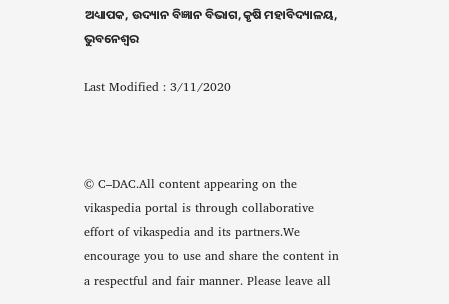ଅଧ୍ୟାପକ, ଉଦ୍ୟାନ ବିଜ୍ଞାନ ବିଭାଗ,କୃଷି ମହାବିଦ୍ୟାଳୟ, ଭୁବନେଶ୍ଵର

Last Modified : 3/11/2020



© C–DAC.All content appearing on the vikaspedia portal is through collaborative effort of vikaspedia and its partners.We encourage you to use and share the content in a respectful and fair manner. Please leave all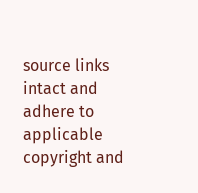source links intact and adhere to applicable copyright and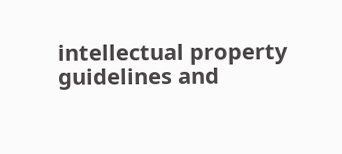intellectual property guidelines and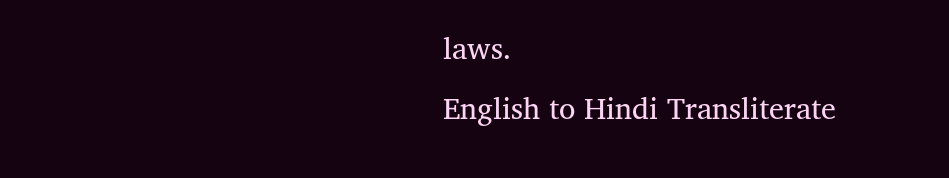laws.
English to Hindi Transliterate